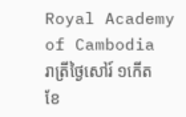Royal Academy of Cambodia
រាត្រីថ្ងៃសៅរ៍ ១កើត ខែ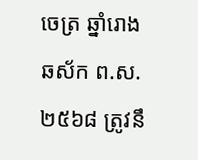ចេត្រ ឆ្នាំរោង ឆស័ក ព.ស.២៥៦៨ ត្រូវនឹ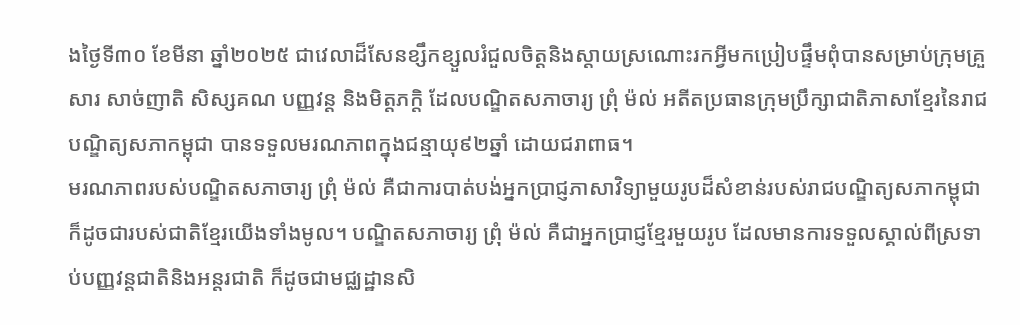ងថ្ងៃទី៣០ ខែមីនា ឆ្នាំ២០២៥ ជាវេលាដ៏សែនខ្សឹកខ្សួលរំជួលចិត្តនិងស្តាយស្រណោះរកអ្វីមកប្រៀបផ្ទឹមពុំបានសម្រាប់ក្រុមគ្រួសារ សាច់ញាតិ សិស្សគណ បញ្ញវន្ត និងមិត្តភក្តិ ដែលបណ្ឌិតសភាចារ្យ ព្រុំ ម៉ល់ អតីតប្រធានក្រុមប្រឹក្សាជាតិភាសាខ្មែរនៃរាជបណ្ឌិត្យសភាកម្ពុជា បានទទួលមរណភាពក្នុងជន្មាយុ៩២ឆ្នាំ ដោយជរាពាធ។
មរណភាពរបស់បណ្ឌិតសភាចារ្យ ព្រុំ ម៉ល់ គឺជាការបាត់បង់អ្នកប្រាជ្ញភាសាវិទ្យាមួយរូបដ៏សំខាន់របស់រាជបណ្ឌិត្យសភាកម្ពុជា ក៏ដូចជារបស់ជាតិខ្មែរយើងទាំងមូល។ បណ្ឌិតសភាចារ្យ ព្រុំ ម៉ល់ គឺជាអ្នកប្រាជ្ញខ្មែរមួយរូប ដែលមានការទទួលស្គាល់ពីស្រទាប់បញ្ញវន្តជាតិនិងអន្តរជាតិ ក៏ដូចជាមជ្ឈដ្ឋានសិ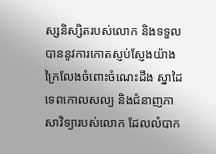ស្សនិស្សិតរបស់លោក និងទទួលបាននូវការកោតស្ញប់ស្ញែងយ៉ាងក្រៃលែងចំពោះចំណេះដឹង ស្នាដៃ ទេពកោលសល្យ និងជំនាញភាសាវិទ្យារបស់លោក ដែលលំបាក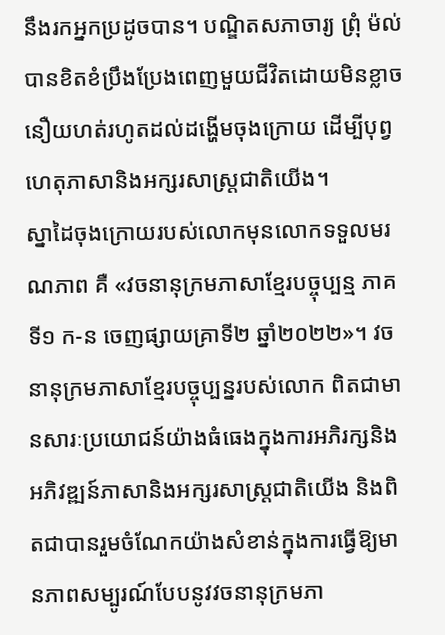នឹងរកអ្នកប្រដូចបាន។ បណ្ឌិតសភាចារ្យ ព្រុំ ម៉ល់ បានខិតខំប្រឹងប្រែងពេញមួយជីវិតដោយមិនខ្លាចនឿយហត់រហូតដល់ដង្ហើមចុងក្រោយ ដើម្បីបុព្វហេតុភាសានិងអក្សរសាស្ត្រជាតិយើង។
ស្នាដៃចុងក្រោយរបស់លោកមុនលោកទទួលមរណភាព គឺ «វចនានុក្រមភាសាខ្មែរបច្ចុប្បន្ម ភាគទី១ ក-ន ចេញផ្សាយគ្រាទី២ ឆ្នាំ២០២២»។ វចនានុក្រមភាសាខ្មែរបច្ចុប្បន្នរបស់លោក ពិតជាមានសារៈប្រយោជន៍យ៉ាងធំធេងក្នុងការអភិរក្សនិងអភិវឌ្ឍន៍ភាសានិងអក្សរសាស្ត្រជាតិយើង និងពិតជាបានរួមចំណែកយ៉ាងសំខាន់ក្នុងការធ្វើឱ្យមានភាពសម្បូរណ៍បែបនូវវចនានុក្រមភា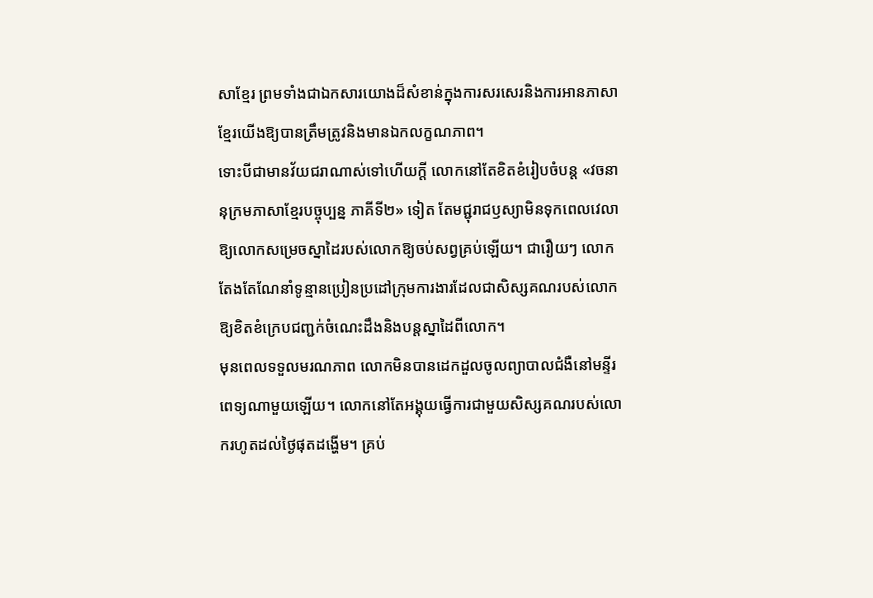សាខ្មែរ ព្រមទាំងជាឯកសារយោងដ៏សំខាន់ក្នុងការសរសេរនិងការអានភាសាខ្មែរយើងឱ្យបានត្រឹមត្រូវនិងមានឯកលក្ខណភាព។
ទោះបីជាមានវ័យជរាណាស់ទៅហើយក្តី លោកនៅតែខិតខំរៀបចំបន្ត «វចនានុក្រមភាសាខ្មែរបច្ចុប្បន្ន ភាគីទី២» ទៀត តែមជ្ជុរាជឫស្យាមិនទុកពេលវេលាឱ្យលោកសម្រេចស្នាដៃរបស់លោកឱ្យចប់សព្វគ្រប់ឡើយ។ ជារឿយៗ លោកតែងតែណែនាំទូន្មានប្រៀនប្រដៅក្រុមការងារដែលជាសិស្សគណរបស់លោកឱ្យខិតខំក្រេបជញ្ជក់ចំណេះដឹងនិងបន្តស្នាដៃពីលោក។
មុនពេលទទួលមរណភាព លោកមិនបានដេកដួលចូលព្យាបាលជំងឺនៅមន្ទីរពេទ្យណាមួយឡើយ។ លោកនៅតែអង្គុយធ្វើការជាមួយសិស្សគណរបស់លោករហូតដល់ថ្ងៃផុតដង្ហើម។ គ្រប់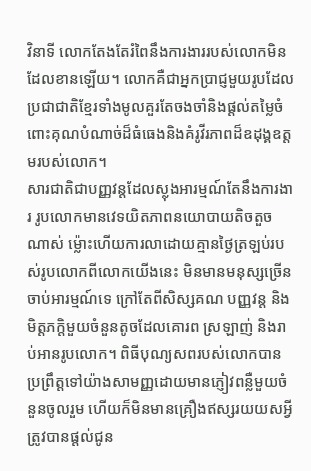វិនាទី លោកតែងតែរំពៃនឹងការងាររបស់លោកមិនដែលខានឡើយ។ លោកគឺជាអ្នកប្រាជ្ញមួយរូបដែលប្រជាជាតិខ្មែរទាំងមូលគួរតែចងចាំនិងផ្តល់តម្លៃចំពោះគុណបំណាច់ដ៏ធំធេងនិងគំរូវីរភាពដ៏ឧដុង្គឧត្តមរបស់លោក។
សារជាតិជាបញ្ញវន្តដែលស្លុងអារម្មណ៍តែនឹងការងារ រូបលោកមានវេទយិតភាពនយោបាយតិចតួចណាស់ ម្ល៉ោះហើយការលាដោយគ្មានថ្ងៃត្រឡប់របស់រូបលោកពីលោកយើងនេះ មិនមានមនុស្សច្រើនចាប់អារម្មណ៍ទេ ក្រៅតែពីសិស្សគណ បញ្ញវន្ត និងមិត្តភក្តិមួយចំនួនតូចដែលគោរព ស្រឡាញ់ និងរាប់អានរូបលោក។ ពិធីបុណ្យសពរបស់លោកបានប្រព្រឹត្តទៅយ៉ាងសាមញ្ញដោយមានភ្ញៀវពន្លឺមួយចំនួនចូលរួម ហើយក៏មិនមានគ្រឿងឥស្សរយយសអ្វី ត្រូវបានផ្តល់ជូន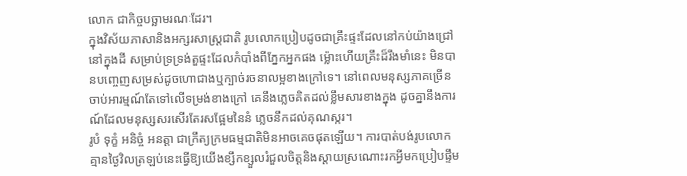លោក ជាកិច្ចបច្ឆាមរណៈដែរ។
ក្នុងវិស័យភាសានិងអក្សរសាស្ត្រជាតិ រូបលោកប្រៀបដូចជាគ្រឹះផ្ទះដែលនៅកប់យ៉ាងជ្រៅនៅក្នុងដី សម្រាប់ទ្រទ្រង់តួផ្ទះដែលកំបាំងពីភ្នែកអ្នកផង ម្ល៉ោះហើយគ្រឹះដ៏រឹងមាំនេះ មិនបានបញ្ចេញសម្រស់ដូចហោជាងឬក្បាច់រចនាលម្អខាងក្រៅទេ។ នៅពេលមនុស្សភាគច្រើនចាប់អារម្មណ៍តែទៅលើទម្រង់ខាងក្រៅ គេនឹងភ្លេចគិតដល់ខ្លឹមសារខាងក្នុង ដូចគ្នានឹងការណ៍ដែលមនុស្សសរសើរតែរសផ្អែមនៃនំ ភ្លេចនឹកដល់គុណស្ករ។
រូបំ ទុក្ខំ អនិច្ចំ អនត្តា ជាក្រឹត្យក្រមធម្មជាតិមិនអាចគេចផុតឡើយ។ ការបាត់បង់រូបលោកគ្មានថ្ងៃវិលត្រឡប់នេះធ្វើឱ្យយើងខ្សឹកខ្សួលរំជួលចិត្តនិងស្តាយស្រណោះរកអ្វីមកប្រៀបផ្ទឹម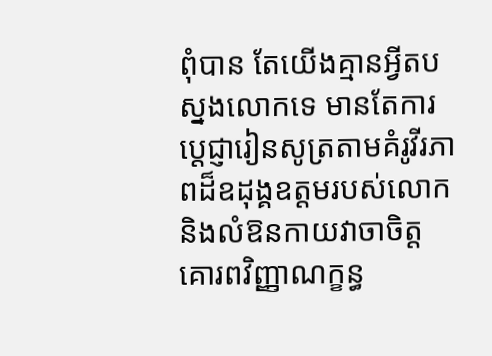ពុំបាន តែយើងគ្មានអ្វីតបស្នងលោកទេ មានតែការប្តេជ្ញារៀនសូត្រតាមគំរូវីរភាពដ៏ឧដុង្គឧត្តមរបស់លោក និងលំឱនកាយវាចាចិត្ដគោរពវិញ្ញាណក្ខន្ធ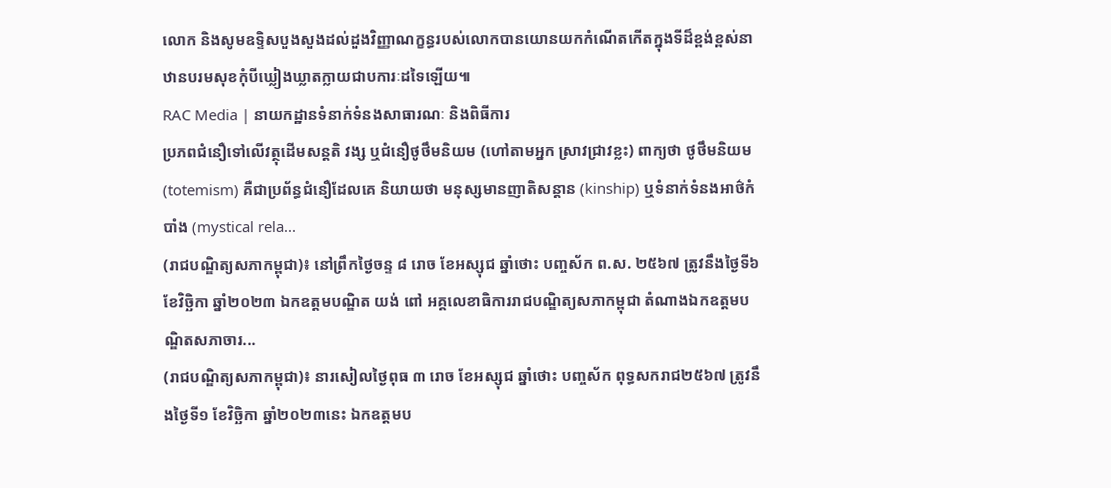លោក និងសូមឧទ្ទិសបួងសួងដល់ដួងវិញ្ញាណក្ខន្ធរបស់លោកបានយោនយកកំណើតកើតក្នុងទីដ៏ខ្ពង់ខ្ពស់នាឋានបរមសុខកុំបីឃ្លៀងឃ្លាតក្លាយជាបការៈដទៃឡើយ៕
RAC Media | នាយកដ្ឋានទំនាក់ទំនងសាធារណៈ និងពិធីការ
ប្រភពជំនឿទៅលើវត្ថុដើមសន្តតិ វង្ស ឬជំនឿថូថឹមនិយម (ហៅតាមអ្នក ស្រាវជ្រាវខ្លះ) ពាក្យថា ថូថឹមនិយម (totemism) គឺជាប្រព័ន្ធជំនឿដែលគេ និយាយថា មនុស្សមានញាតិសន្តាន (kinship) ឬទំនាក់ទំនងអាថ៌កំបាំង (mystical rela...
(រាជបណ្ឌិត្យសភាកម្ពុជា)៖ នៅព្រឹកថ្ងៃចន្ទ ៨ រោច ខែអស្សុជ ឆ្នាំថោះ បញ្ចស័ក ព.ស. ២៥៦៧ ត្រូវនឹងថ្ងៃទី៦ ខែវិច្ឆិកា ឆ្នាំ២០២៣ ឯកឧត្ដមបណ្ឌិត យង់ ពៅ អគ្គលេខាធិការរាជបណ្ឌិត្យសភាកម្ពុជា តំណាងឯកឧត្ដមបណ្ឌិតសភាចារ...
(រាជបណ្ឌិត្យសភាកម្ពុជា)៖ នារសៀលថ្ងៃពុធ ៣ រោច ខែអស្សុជ ឆ្នាំថោះ បញ្ចស័ក ពុទ្ធសករាជ២៥៦៧ ត្រូវនឹងថ្ងៃទី១ ខែវិច្ឆិកា ឆ្នាំ២០២៣នេះ ឯកឧត្ដមប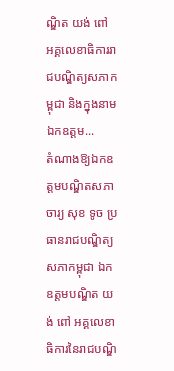ណ្ឌិត យង់ ពៅ អគ្គលេខាធិការរាជបណ្ឌិត្យសភាកម្ពុជា និងក្នុងនាមឯកឧត្ដម...
តំណាងឱ្យឯកឧត្ដមបណ្ឌិតសភាចារ្យ សុខ ទូច ប្រធានរាជបណ្ឌិត្យសភាកម្ពុជា ឯកឧត្តមបណ្ឌិត យង់ ពៅ អគ្គលេខាធិការនៃរាជបណ្ឌិ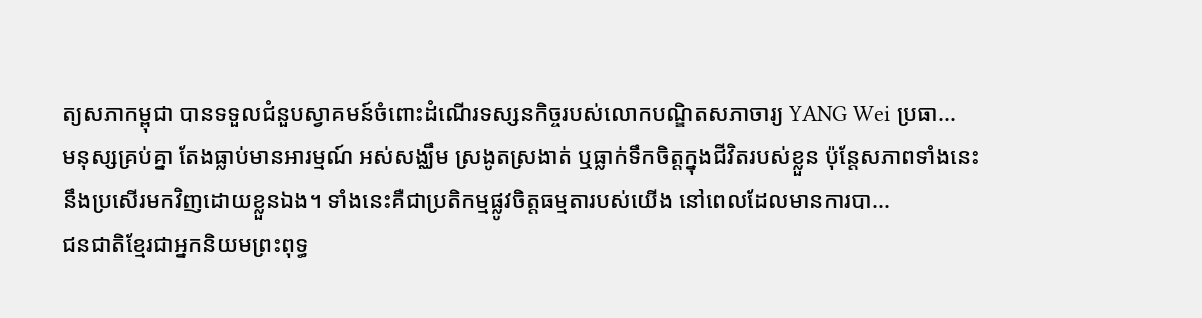ត្យសភាកម្ពុជា បានទទួលជំនួបស្វាគមន៍ចំពោះដំណើរទស្សនកិច្ចរបស់លោកបណ្ឌិតសភាចារ្យ YANG Wei ប្រធា...
មនុស្សគ្រប់គ្នា តែងធ្លាប់មានអារម្មណ៍ អស់សង្ឈឹម ស្រងូតស្រងាត់ ឬធ្លាក់ទឹកចិត្តក្នុងជីវិតរបស់ខ្លួន ប៉ុន្តែសភាពទាំងនេះនឹងប្រសើរមកវិញដោយខ្លួនឯង។ ទាំងនេះគឺជាប្រតិកម្មផ្លូវចិត្តធម្មតារបស់យើង នៅពេលដែលមានការបា...
ជនជាតិខ្មែរជាអ្នកនិយមព្រះពុទ្ធ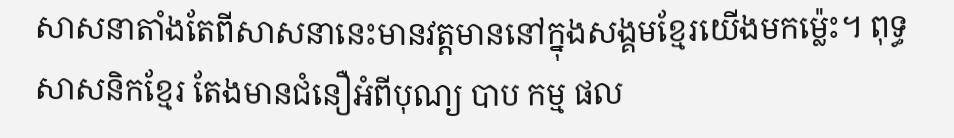សាសនាតាំងតែពីសាសនានេះមានវត្តមាននៅក្នុងសង្គមខ្មែរយើងមកម៉្លេះ។ ពុទ្ធសាសនិកខ្មែរ តែងមានជំនឿអំពីបុណ្យ បាប កម្ម ផល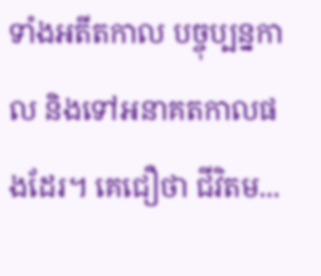ទាំងអតីតកាល បច្ចុប្បន្នកាល និងទៅអនាគតកាលផងដែរ។ គេជឿថា ជីវិតម...